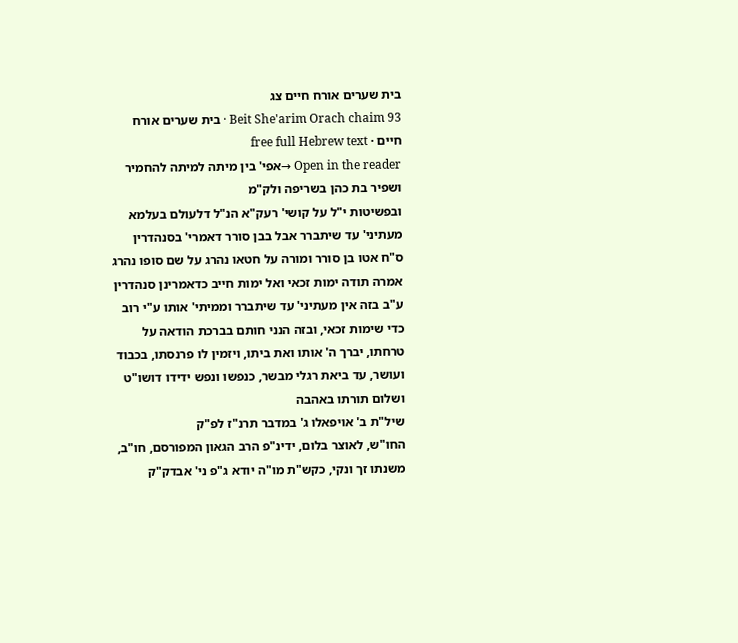בית שערים אורח חיים צג
Beit She'arim Orach chaim 93 · בית שערים אורח חיים · free full Hebrew text
Open in the reader →אפי' בין מיתה למיתה להחמיר ושפיר בת כהן בשריפה ולק"מ
ובפשיטות י"ל על קושי' רעק"א הנ"ל דלעולם בעלמא מעתיני' עד שיתברר אבל בבן סורר דאמרי' בסנהדרין ס"ח אטו בן סורר ומורה על חטאו נהרג על שם סופו נהרג אמרה תודה ימות זכאי ואל ימות חייב כדאמרינן סנהדרין ע"ב בזה אין מעתיני' עד שיתברר וממיתי' אותו ע"י רוב כדי שימות זכאי, ובזה הנני חותם בברכת הודאה על טרחתו, יברך ה' אותו ואת ביתו, ויזמין לו פרנסתו, בכבוד ועושר, עד ביאת רגלי מבשר, כנפשו ונפש ידידו דושו"ט ושלום תורתו באהבה
שיל"ת ב' אויפאלו ג' במדבר תרנ"ז לפ"ק
החו"ש, לאוצר בלום, ידינ"פ הרב הגאון המפורסם, חו"ב, משנתו זך ונקי, כקש"ת מו"ה יודא ג"פ ני' אבדק"ק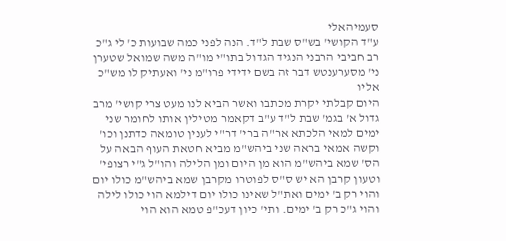סעמיהאלי
ע"ד הקושי' בש"ס שבת ל"ד. הנה לפני כמה שבועות כ' לי ג"כ רב חביבי הרבני הנגיד הגדול בתו"י מו"ה משה שמואל שטערן ני' מסערענטש דבר זה בשם ידידי פרו"מ ני' ואעתיק לו מש"כ אליו
היום קבלתי יקרת מכתבו ואשר הביא לנו מעט צרי קושי' מרב גדול א' בגמ' שבת ל"ד ע"ב דקאמר מטילין אותו לחומר שני ימים למאי הלכתא אר"ה ברי' דר"י לענין טומאה כדתנן וכו' וקשה אמאי בראה שני ביהש"מ מביא חטאת העוף הבאה על הס' שמא ביהש"מ הוא מן היום ומן הלילה והו"ל ג"י רצופי' וטעון קרבן הא יש ס"ס לפוטרו מקרבן שמא ביהש"מ כולו יום והוי רק ב' ימים ואת"ל שאינו כולו יום דילמא הוי כולו לילה והוי ג"כ רק ב' ימים. ותי' כיון דעכ"פ טמא הוא הוי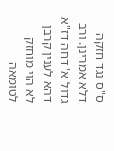ס"ס נגד חזקה דלא אמרינן. ורב גדול א' דחה דז"א דהא לענין קרבן לא הוי מוחזק לטומאה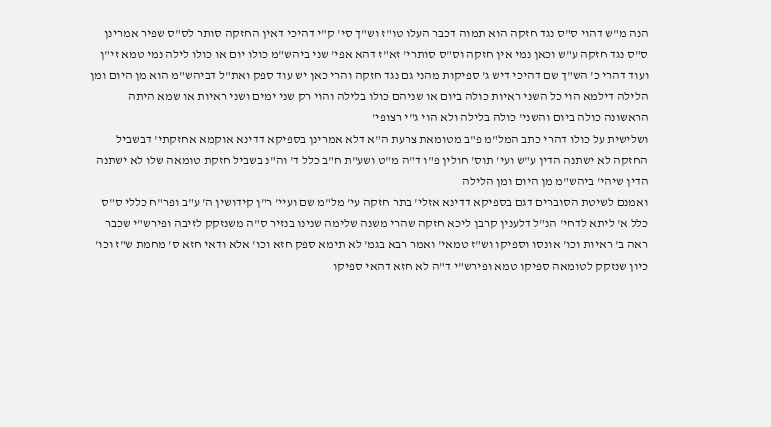הנה מ"ש דהוי ס"ס נגד חזקה הוא תמוה דכבר העלו טו"ז וש"ך סי' ק"י דהיכי דאין החזקה סותר לס"ס שפיר אמרינן ס"ס נגד חזקה ע"ש וכאן נמי אין חזקה וס"ס סותרי' זא"ז דהא אפי' שני ביהש"מ כולו יום או כולו לילה נמי טמא זי"ן
ועוד דהרי כ' הש"ך שם דהיכי דיש ג' ספיקות מהני גם נגד חזקה והרי כאן יש עוד ספק ואת"ל דביהש"מ הוא מן היום ומן הלילה דילמא הוי כל השני ראיות כולה ביום או שניהם כולו בלילה והוי רק שני ימים ושני ראיות או שמא היתה הראשונה כולה ביום והשני' כולה בלילה ולא הוי ג"י רצופי'
ושלישית על כולו דהרי כתב המל"מ פ"ב מטומאת צרעת ה"א דלא אמרינן בספיקא דדינא אוקמא אחזקתי' דבשביל החזקה לא ישתנה הדין ע"ש ועי' תוס' חולין פ"ו ד"ה מ"ט ושע"ת ח"ב כלל ד' וה"נ בשביל חזקת טומאה שלו לא ישתנה הדין שיהי' ביהש"מ מן היום ומן הלילה
ואמנם לשיטת הסוברים דגם בספיקא דדינא אזלי' בתר חזקה עי' מל"מ שם ועיי' ר"ן קידושין ה' ע"ב ופר"ח כללי ס"ס כלל א' ליתא לדחי' הנ"ל דלענין קרבן ליכא חזקה שהרי משנה שלימה שנינו בנזיר ס"ה משנזקק לזיבה ופירש"י שכבר ראה ב' ראיות וכו' אונסו וספיקו וש"ז טמאי' ואמר רבא בגמ' לא תימא ספק חזא וכו' אלא ודאי חזא ס' מחמת ש"ז וכו' כיון שנזקק לטומאה ספיקו טמא ופירש"י ד"ה לא חזא דהאי ספיקו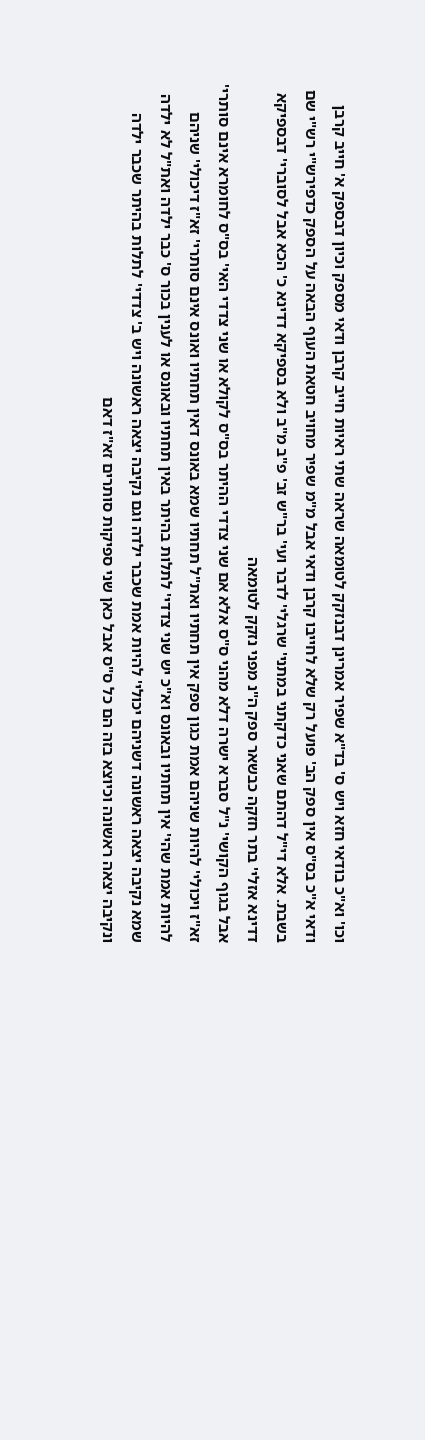וכו' וא"כ בודאי חזא ויש ס' בד"א שפיר אמרינן דבנזקק לטומאה שראה שתי ראיות חייב קרבן ודאי מספק וכיון דבספק א' חייב קרבן ודאי א"כ בס"ס אין ספק הב' פועל רק שלא לחייבו קרבן ודאי אבל מ"מ שפיר מחויב חטאת העוף הבאה על הספק כדפירש"י רש"י שם בשבת. אלא די"ל דהתם שאני כדקתני במתני' שרגלי' לדבר ועי' בר"ש זב' פ"ב מ"ב ולא בספיקא דדינא כ' הכא אבל לסוברי' דבספיקא דדינא אזלי' בתר חזקה כבשאר ספק ה"נ מפני נזקק לטומאה
אבל בגוף הקושי' נ"ל סברא ישרה דלא מהני ס"ס אלא אם שני צדדי ההיתר בס"ס לקולא או שני צדדי האי' בס"ס לחומרא אינם סותרי' זא"ז ויכולי' להיות שניהם אמת כגון ספק אין תחתיו ואת"ל תחתיו שמא באונס דאין תחתיו ואונס אינם סותרי' זא"ז דיכולי' שניהם להיות אמת שהי' אין תחתיו ובאונס וא"כ יש שני צדדי' לתלות בהיתר באין תחתיו ובאונס או לענין בכור ס' כבר ילדה ואת"ל לא ילדה שמא נקיבה יצאה ראשונה דשניהם יכולי' להיות אמת שכבר ילדה וגם נקיבה יצאה ראשונה ויש ב' צדדי' לתלות בהיתר שכבר ילדה ונקיבה יצאה ראשונה וכיוצא בזה הם כל ס"ס אבל כאן שני ספיקות סותרים זא"ז דאם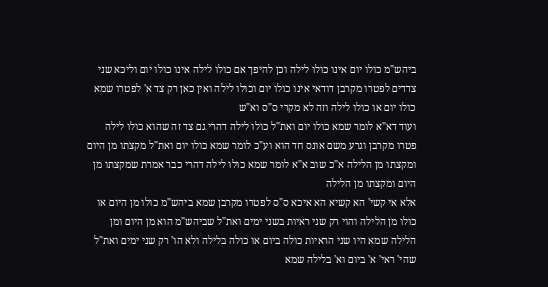ביהש"מ כולו יום אינו כולו לילה וכן להיפך אם כולו לילה אינו כולו יום וליכא שני צדדים לפטרו מקרבן דודאי אינו כולו יום וכולו לילה ואין כאן רק צד א' לפטרו שמא כולו יום או כולו לילה וזה לא מקרי ס"ס וא"ש
ועוד דא"א לומר שמא כולו יום ואת"ל כולו לילה דהרי גם צד זה שהוא כולו לילה פטרו מקרבן וגרע משם אונס חד הוא וע"כ לומר שמא כולו יום ואת"ל מקצתו מן היום ומקצתו מן הלילה א"כ שוב א"א לומר שמא כולו לילה דהרי כבר אמרת שמקצתו מן היום ומקצתו מן הלילה
אלא אי קשי' הא קשיא הא איכא ס"ס לפטרו מקרבן שמא ביהש"מ כולו מן היום או כולו מן הלילה והוי רק שני ראיות בשני ימים ואת"ל שביהש"מ הוא מן היום ומן הלילה שמא היו שני הראיות כולה ביום או כולה בלילה ולא הו' רק שני ימים ואת"ל שהי' ראי' א' ביום וא' בלילה שמא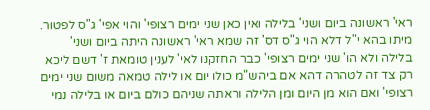ראי' ראשונה ביום ושני' בלילה ואין כאן שני ימים רצופי' והוי אפי' ג"ס לפטור. מיתו בהא י"ל דלא הוי ג"ס דס' זה שמא ראי' ראשונה היתה ביום ושני' בלילה ולא הו' שני ימים רצופי' כבר החזקנו לאי' לענין טומאת ז' דשם ליכא רק צד זה לטהרה דהא אם ביהש"מ כולו יום או לילה טמאה משום שני ימים רצופי' ואם הוא מן היום ומן הלילה וראתה שניהם כולם ביום או בלילה נמי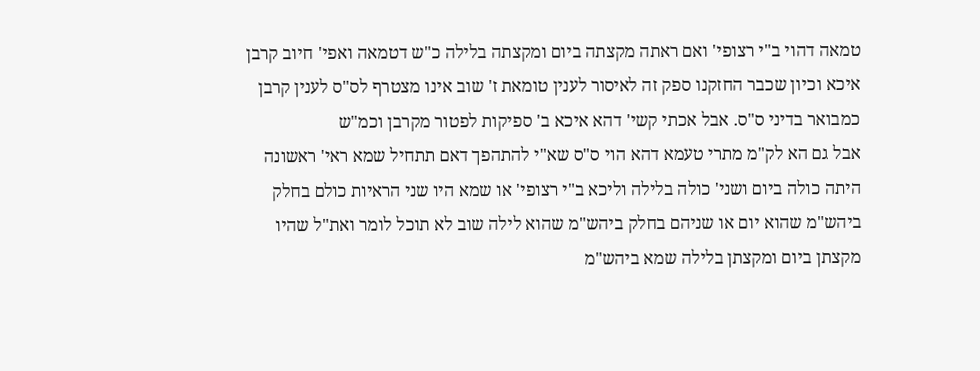טמאה דהוי ב"י רצופי' ואם ראתה מקצתה ביום ומקצתה בלילה כ"ש דטמאה ואפי' חיוב קרבן איכא וכיון שכבר החזקנו ספק זה לאיסור לענין טומאת ז' שוב אינו מצטרף לס"ס לענין קרבן כמבואר בדיני ס"ס. אבל אכתי קשי' דהא איכא ב' ספיקות לפטור מקרבן וכמ"ש
אבל גם הא לק"מ מתרי טעמא דהא הוי ס"ס שא"י להתהפך דאם תתחיל שמא ראי' ראשונה היתה כולה ביום ושני' כולה בלילה וליכא ב"י רצופי' או שמא היו שני הראיות כולם בחלק ביהש"מ שהוא יום או שניהם בחלק ביהש"מ שהוא לילה שוב לא תוכל לומר ואת"ל שהיו מקצתן ביום ומקצתן בלילה שמא ביהש"מ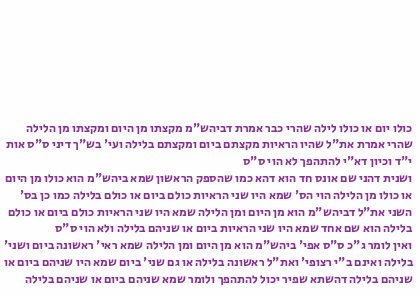כולו יום או כולו לילה שהרי כבר אמרת דביהש"מ מקצתו מן היום ומקצתו מן הלילה שהרי אמרת את"ל שהיו הראיות מקצתם ביום ומקצתם בלילה ועי' בש"ך דיני ס"ס אות י"ד וכיון דא"י להתהפך לא הוי ס"ס
ושנית דהני שם אונס חד הוא דהא כמו שהספק הראשון שמא ביהש"מ הוא כולו מן היום או כולו מן הלילה הוי הס' שמא היו שני הראיות כולם ביום או כולם בלילה כמו כן בס' השני את"ל דביהש"מ הוא מן היום ומן הלילה שמא היו שני הראיות כולם ביום או כולם בלילה הוא שם אחד שמא היו שני הראיות ביום או שניהם בלילה ולא הוי ס"ס
ואין לומר ג"כ ס"ס אפי' ביהש"מ הוא מן היום ומן הלילה שמא ראי' ראשונה ביום ושני' בלילה ואינם ב"י רצופי' ואת"ל ראשונה בלילה או גם שני' ביום שמא היו שניהם ביום או שניהם בלילה דהשתא שפיר יכול להתהפך ולומר שמא שניהם ביום או שניהם בלילה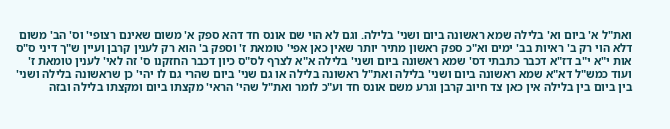ואת"ל א' ביום וא' בלילה שמא ראשונה ביום ושני' בלילה. וגם לא הוי שם אונס חד דהא ספק א' משום שאינם רצופי' וס' הב' משום דלא הוי רק ב' ראיות בב' ימים וא"כ ספק ראשון מתיר יותר שאין כאן אפי' טומאת ז' וספק ב' הוא רק לענין קרבן ועיין ש"ך דיני ס"ס אות י"א י"ב דז"א דכבר כתבתי דס' שמא ראשונה ביום ושני' בלילה א"א לצרף לס"ס כיון דכבר החזקנו ס' זה לאי' לענין טומאת ז'
ועוד כמש"ל דא"א שמא ראשונה ביום ושני' בלילה ואת"ל ראשונה בלילה או גם שני' ביום שהרי גם לו יהי' כן שראשונה בלילה ושני' בין ביום בין בלילה אין כאן צד חיוב קרבן וגרע משם אונס חד וע"כ לומר ואת"ל שהי' הראי' מקצתו ביום ומקצתו בלילה ובזה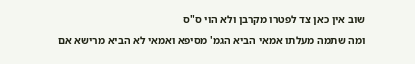שוב אין כאן צד לפטרו מקרבן ולא הוי ס"ס
ומה שתמה מעלתו אמאי הביא הגמ' מסיפא ואמאי לא הביא מרישא אם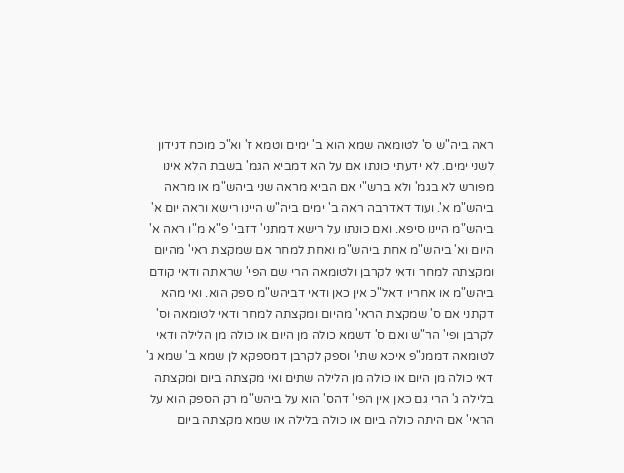ראה ביה"ש ס' לטומאה שמא הוא ב' ימים וטמא ז' וא"כ מוכח דנידון לשני ימים. לא ידעתי כונתו אם על הא דמביא הגמ' בשבת הלא אינו מפורש לא בגמ' ולא ברש"י אם הביא מראה שני ביהש"מ או מראה ביהש"מ א'. ועוד דאדרבה ראה ב' ימים ביה"ש היינו רישא וראה יום א' ביהש"מ היינו סיפא. ואם כונתו על רישא דמתני' דזבי' פ"א מ"ו ראה א' היום וא' ביהש"מ אחת ביהש"מ ואחת למחר אם שמקצת ראי' מהיום ומקצתה למחר ודאי לקרבן ולטומאה הרי שם הפי' שראתה ודאי קודם ביהש"מ או אחריו דאל"כ אין כאן ודאי דביהש"מ ספק הוא. ואי מהא דקתני אם ס' שמקצת הראי' מהיום ומקצתה למחר ודאי לטומאה וס' לקרבן ופי' הר"ש ואם ס' דשמא כולה מן היום או כולה מן הלילה ודאי לטומאה דממנ"פ איכא שתי' וספק לקרבן דמספקא לן שמא ב' שמא ג' דאי כולה מן היום או כולה מן הלילה שתים ואי מקצתה ביום ומקצתה בלילה ג' הרי גם כאן אין הפי' דהס' הוא על ביהש"מ רק הספק הוא על הראי' אם היתה כולה ביום או כולה בלילה או שמא מקצתה ביום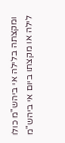ומקצתה בלילה אי ביהש"מ כולו לילה או מקצתו ביום אי ביהש"מ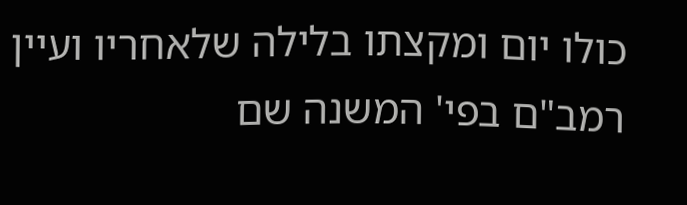כולו יום ומקצתו בלילה שלאחריו ועיין רמב"ם בפי' המשנה שם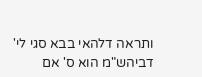ותראה דלהאי בבא סגי לי' דביהש"מ הוא ס' אם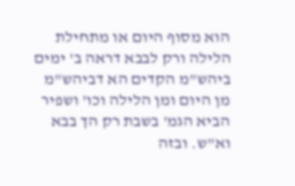הוא מסוף היום או מתחילת הלילה ורק לבבא דראה ב' ימים ביהש"מ הקדים הא דביהש"מ מן היום ומן הלילה וכו' ושפיר הביא הגמ' בשבת רק הך בבא וא"ש. ובזה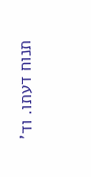תנוח דעתו. וד'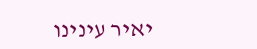יאיר עינינו